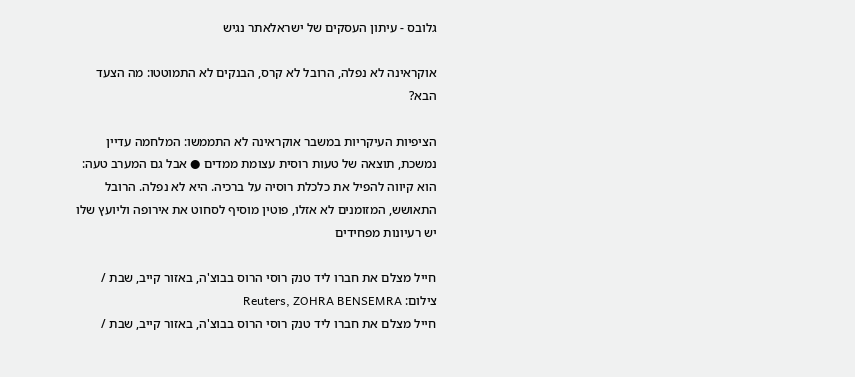גלובס - עיתון העסקים של ישראלאתר נגיש

אוקראינה לא נפלה, הרובל לא קרס, הבנקים לא התמוטטו: מה הצעד הבא?

הציפיות העיקריות במשבר אוקראינה לא התממשו: המלחמה עדיין נמשכת, תוצאה של טעות רוסית עצומת ממדים ● אבל גם המערב טעה: הוא קיווה להפיל את כלכלת רוסיה על ברכיה. היא לא נפלה. הרובל התאושש, המזומנים לא אזלו, פוטין מוסיף לסחוט את אירופה וליועץ שלו יש רעיונות מפחידים

חייל מצלם את חברו ליד טנק רוסי הרוס בבוצ'ה, באזור קייב, שבת / צילום: Reuters, ZOHRA BENSEMRA
חייל מצלם את חברו ליד טנק רוסי הרוס בבוצ'ה, באזור קייב, שבת /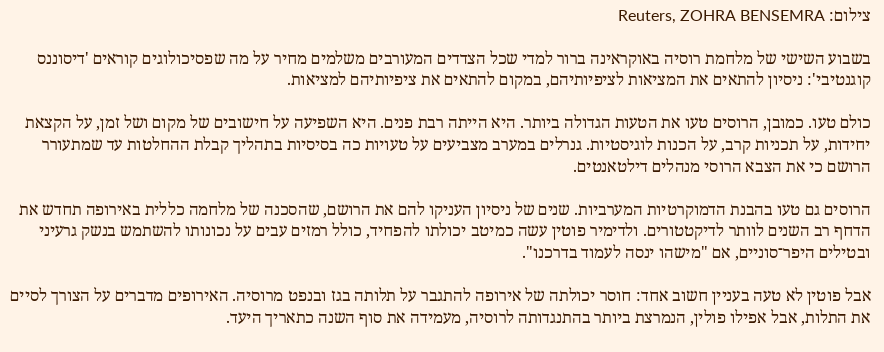צילום: Reuters, ZOHRA BENSEMRA

בשבוע השישי של מלחמת רוסיה באוקראינה ברור למדי שכל הצדדים המעורבים משלמים מחיר על מה שפסיכולוגים קוראים 'דיסוננס קוגנטיבי': ניסיון להתאים את המציאות לציפיותיהם, במקום להתאים את ציפיותיהם למציאות.

כולם טעו. כמובן, הרוסים טעו את הטעות הגדולה ביותר. היא הייתה רבת פנים. היא השפיעה על חישובים של מקום ושל זמן, על הקצאת יחידות, על תכניות קרב, על הכנות לוגיסטיות. גנרלים במערב מצביעים על טעויות כה בסיסיות בתהליך קבלת ההחלטות עד שמתעורר הרושם כי את הצבא הרוסי מנהלים דילטאנטים.

הרוסים גם טעו בהבנת הדמוקרטיות המערביות. שנים של ניסיון העניקו להם את הרושם, שהסכנה של מלחמה כללית באירופה תחדש את הדחף רב השנים לוותר לדיקטטורים. ולדימיר פוטין עשה כמיטב יכולתו להפחיד, כולל רמזים עבים על נכונותו להשתמש בנשק גרעיני ובטילים היפר־סוניים, אם "מישהו ינסה לעמוד בדרכנו".

אבל פוטין לא טעה בעניין חשוב אחד: חוסר יכולתה של אירופה להתגבר על תלותה בגז ובנפט מרוסיה. האירופים מדברים על הצורך לסיים את התלות, אבל אפילו פולין, הנמרצת ביותר בהתנגדותה לרוסיה, מעמידה את סוף השנה כתאריך היעד.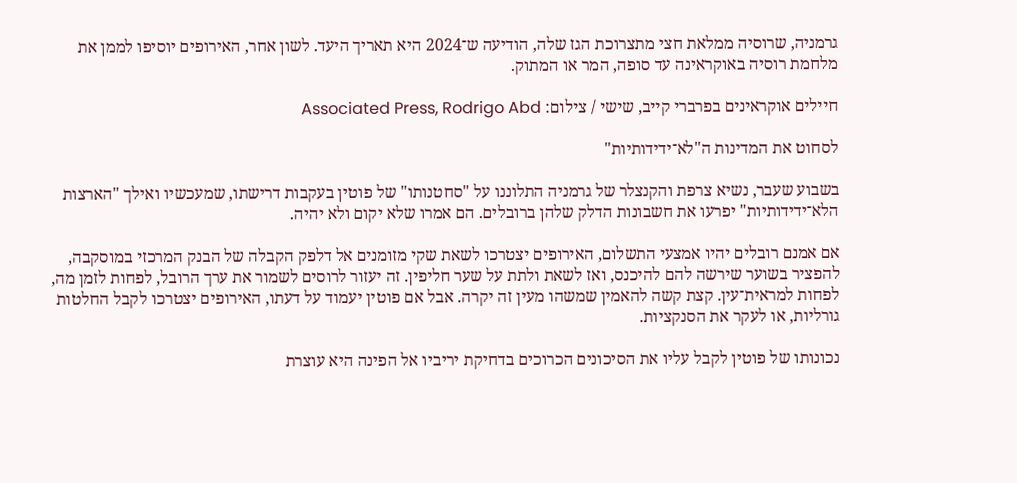גרמניה, שרוסיה ממלאת חצי מתצרוכת הגז שלה, הודיעה ש־2024 היא תאריך היעד. לשון אחר, האירופים יוסיפו לממן את מלחמת רוסיה באוקראינה עד סופה, המר או המתוק.

חיילים אוקראינים בפרברי קייב, שישי / צילום: Associated Press, Rodrigo Abd

לסחוט את המדינות ה"לא־ידידותיות"

בשבוע שעבר, נשיא צרפת והקנצלר של גרמניה התלוננו על "סחטנותו" של פוטין בעקבות דרישתו, שמעכשיו ואילך "הארצות הלא־ידידותיות" יפרעו את חשבונות הדלק שלהן ברובלים. הם אמרו שלא יקום ולא יהיה.

אם אמנם רובלים יהיו אמצעי התשלום, האירופים יצטרכו לשאת שקי מזומנים אל דלפק הקבלה של הבנק המרכזי במוסקבה, להפציר בשוער שירשה להם להיכנס, ואז לשאת ולתת על שער חליפין. זה יעזור לרוסים לשמור את ערך הרובל, לפחות לזמן מה, לפחות למראית־עין. קצת קשה להאמין שמשהו מעין זה יקרה. אבל אם פוטין יעמוד על דעתו, האירופים יצטרכו לקבל החלטות גורליות, או לעקר את הסנקציות.

נכונותו של פוטין לקבל עליו את הסיכונים הכרוכים בדחיקת יריביו אל הפינה היא עוצרת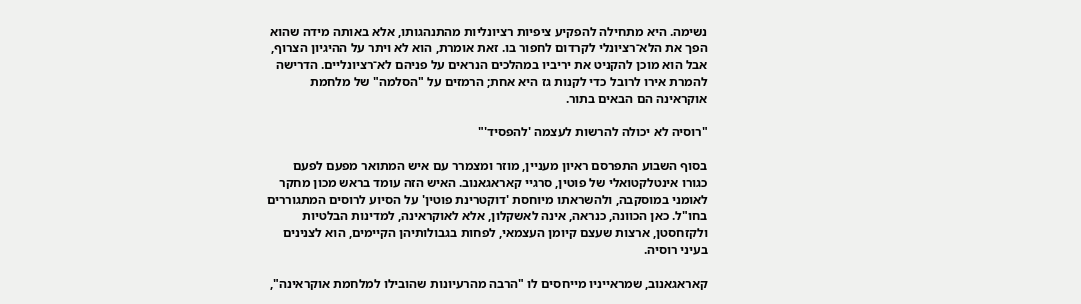נשימה. היא מתחילה להפקיע ציפיות רציונליות מהתנהגותו, אלא באותה מידה שהוא הפך את הלא־רציונלי לקרדום לחפור בו. זאת אומרת, הוא לא ויתר על ההיגיון הצרוף, אבל הוא מוכן להקניט את יריביו במהלכים הנראים על פניהם לא־רציונליים. הדרישה להמרת אירו לרובל כדי לקנות גז היא אחת; הרמזים על "הסלמה" של מלחמת אוקראינה הם הבאים בתור.

"רוסיה לא יכולה להרשות לעצמה 'להפסיד'"

בסוף השבוע התפרסם ראיון מעניין, מוזר ומצמרר עם איש המתואר מפעם לפעם כגורו אינטלקטואלי של פוטין, סרגיי קאראגאנוב. האיש הזה עומד בראש מכון מחקר לאומני במוסקבה, ולהשראתו מיוחסת 'דוקטרינת פוטין' על הסיוע לרוסים המתגוררים בחו"ל. כאן הכוונה, כנראה, אינה לאשקלון, אלא לאוקראינה, למדינות הבלטיות ולקזחסטן, ארצות שעצם קיומן העצמאי, לפחות בגבולותיהן הקיימים, הוא לצנינים בעיני רוסיה.

קאראגאנוב, שמראייניו מייחסים לו "הרבה מהרעיונות שהובילו למלחמת אוקראינה",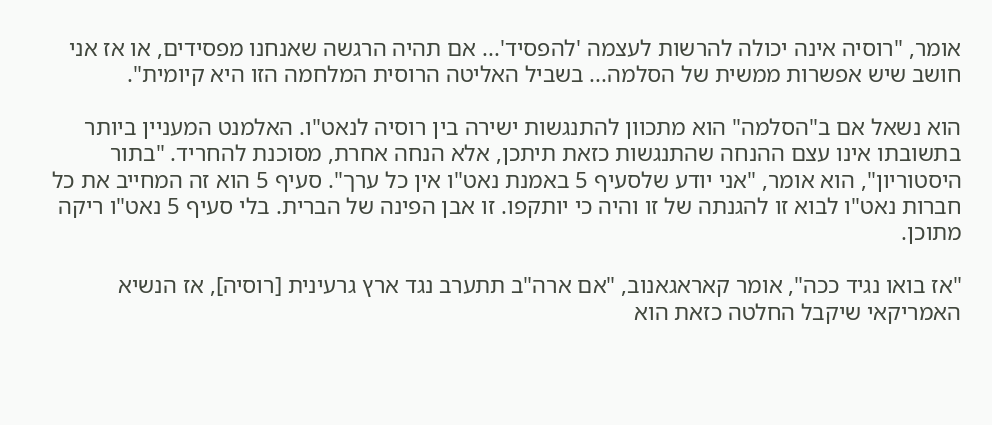אומר, "רוסיה אינה יכולה להרשות לעצמה 'להפסיד'... אם תהיה הרגשה שאנחנו מפסידים, או אז אני חושב שיש אפשרות ממשית של הסלמה... בשביל האליטה הרוסית המלחמה הזו היא קיומית".

הוא נשאל אם ב"הסלמה" הוא מתכוון להתנגשות ישירה בין רוסיה לנאט"ו. האלמנט המעניין ביותר בתשובתו אינו עצם ההנחה שהתנגשות כזאת תיתכן, אלא הנחה אחרת, מסוכנת להחריד. "בתור היסטוריון", הוא אומר, "אני יודע שלסעיף 5 באמנת נאט"ו אין כל ערך". סעיף 5 הוא זה המחייב את כל חברות נאט"ו לבוא זו להגנתה של זו והיה כי יותקפו. זו אבן הפינה של הברית. בלי סעיף 5 נאט"ו ריקה מתוכן.

"אז בואו נגיד ככה", אומר קאראגאנוב, "אם ארה"ב תתערב נגד ארץ גרעינית [רוסיה], אז הנשיא האמריקאי שיקבל החלטה כזאת הוא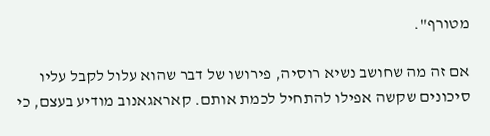מטורף".

אם זה מה שחושב נשיא רוסיה, פירושו של דבר שהוא עלול לקבל עליו סיכונים שקשה אפילו להתחיל לכמת אותם. קאראגאנוב מודיע בעצם, כי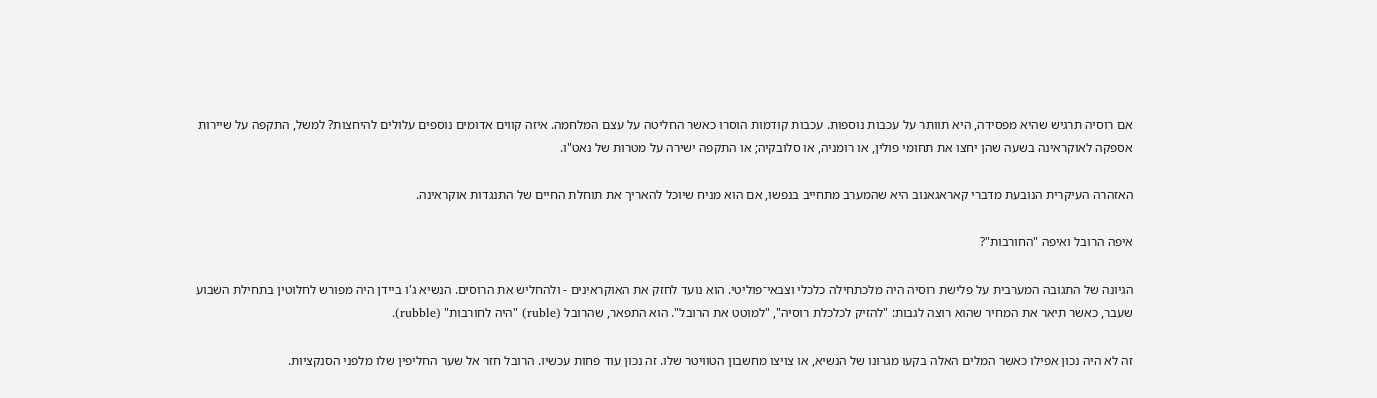אם רוסיה תרגיש שהיא מפסידה, היא תוותר על עכבות נוספות. עכבות קודמות הוסרו כאשר החליטה על עצם המלחמה. איזה קווים אדומים נוספים עלולים להיחצות? למשל, התקפה על שיירות אספקה לאוקראינה בשעה שהן יחצו את תחומי פולין, או רומניה, או סלובקיה; או התקפה ישירה על מטרות של נאט"ו.

האזהרה העיקרית הנובעת מדברי קאראגאנוב היא שהמערב מתחייב בנפשו, אם הוא מניח שיוכל להאריך את תוחלת החיים של התנגדות אוקראינה.

איפה הרובל ואיפה "החורבות"?

הגיונה של התגובה המערבית על פלישת רוסיה היה מלכתחילה כלכלי וצבאי־פוליטי. הוא נועד לחזק את האוקראינים - ולהחליש את הרוסים. הנשיא ג'ו ביידן היה מפורש לחלוטין בתחילת השבוע שעבר, כאשר תיאר את המחיר שהוא רוצה לגבות: "להזיק לכלכלת רוסיה", "למוטט את הרובל". הוא התפאר, שהרובל (ruble) "היה לחורבות" (rubble).

זה לא היה נכון אפילו כאשר המלים האלה בקעו מגרונו של הנשיא, או צויצו מחשבון הטוויטר שלו. זה נכון עוד פחות עכשיו. הרובל חזר אל שער החליפין שלו מלפני הסנקציות.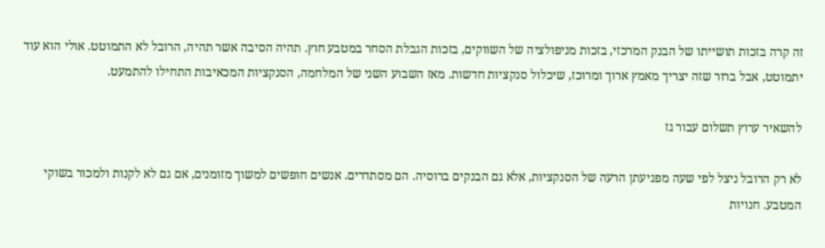זה קרה בזכות תושייתו של הבנק המרכזי, בזכות מניפולציה של השווקים, בזכות הגבלת הסחר במטבע חוץ. תהיה הסיבה אשר תהיה, הרובל לא התמוטט. אולי הוא עוד יתמוטט, אבל ברור שזה יצריך מאמץ ארוך ומרוכז, שיכלול סנקציות חדשות. מאז השבוע השני של המלחמה, הסנקציות המכאיבות התחילו להתמעט.

להשאיר ערוץ תשלום עבור גז

לא רק הרובל ניצל לפי שעה מפגיעתן הרעה של הסנקציות, אלא גם הבנקים ברוסיה. הם מסתדרים. אנשים חופשים למשוך מזומנים, אם גם לא לקנות ולמכור בשוקי המטבע. חנויות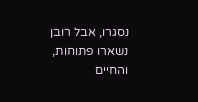נסגרו, אבל רובן נשארו פתוחות, והחיים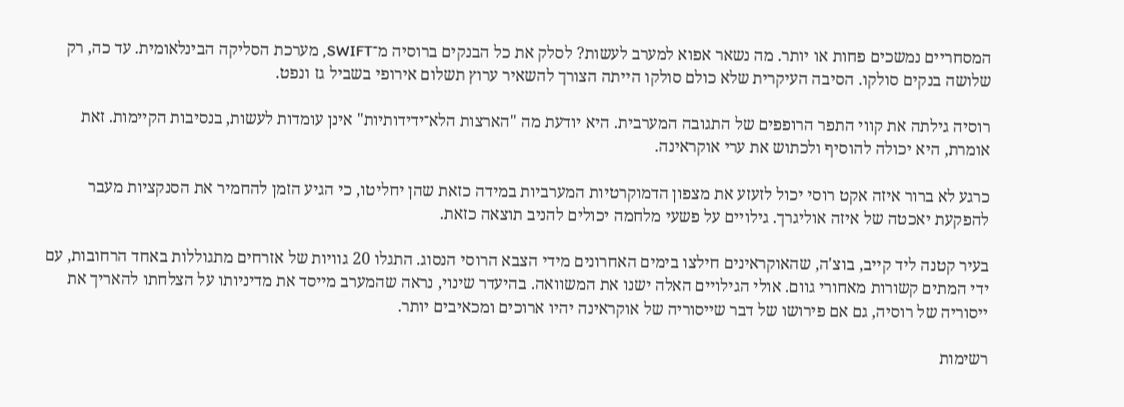המסחריים נמשכים פחות או יותר. מה נשאר אפוא למערב לעשות? לסלק את כל הבנקים ברוסיה מ־SWIFT, מערכת הסליקה הבינלאומית. עד כה, רק שלושה בנקים סולקו. הסיבה העיקרית שלא כולם סולקו הייתה הצורך להשאיר ערוץ תשלום אירופי בשביל גז ונפט.

רוסיה גילתה את קווי התפר הרופפים של התגובה המערבית. היא יודעת מה "הארצות הלא־ידידותיות" אינן עומדות לעשות, בנסיבות הקיימות. זאת אומרת, היא יכולה להוסיף ולכתוש את ערי אוקראינה.

כרגע לא ברור איזה אקט רוסי יכול לזעזע את מצפון הדמוקרטיות המערביות במידה כזאת שהן יחליטו, כי הגיע הזמן להחמיר את הסנקציות מעבר להפקעת יאכטה של איזה אוליגרך. גילויים על פשעי מלחמה יכולים להניב תוצאה כזאת.

בעיר קטנה ליד קייב, בוצ'ה, שהאוקראינים חילצו בימים האחרונים מידי הצבא הרוסי הנסוג. התגלו 20 גוויות של אזרחים מתגוללות באחד הרחובות, עם ידי המתים קשורות מאחורי גוום. אולי הגילויים האלה ישנו את המשוואה. בהיעדר שינוי, נראה שהמערב מייסד את מדיניותו על הצלחתו להאריך את ייסוריה של רוסיה, גם אם פירושו של דבר שייסוריה של אוקראינה יהיו ארוכים ומכאיבים יותר.

רשימות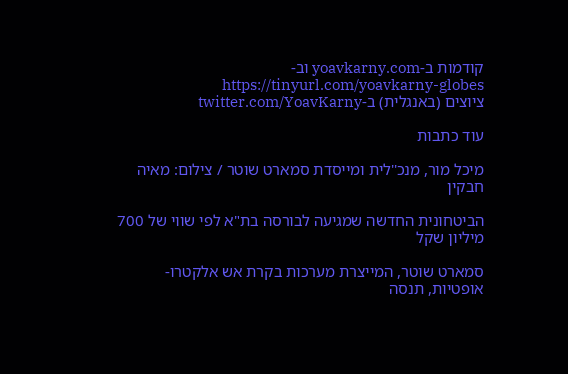קודמות ב-yoavkarny.com וב-https://tinyurl.com/yoavkarny-globes
ציוצים (באנגלית) ב-twitter.com/YoavKarny

עוד כתבות

מיכל מור, מנכ''לית ומייסדת סמארט שוטר / צילום: מאיה חבקין

הביטחונית החדשה שמגיעה לבורסה בת"א לפי שווי של 700 מיליון שקל

סמארט שוטר, המייצרת מערכות בקרת אש אלקטרו-אופטיות, תנסה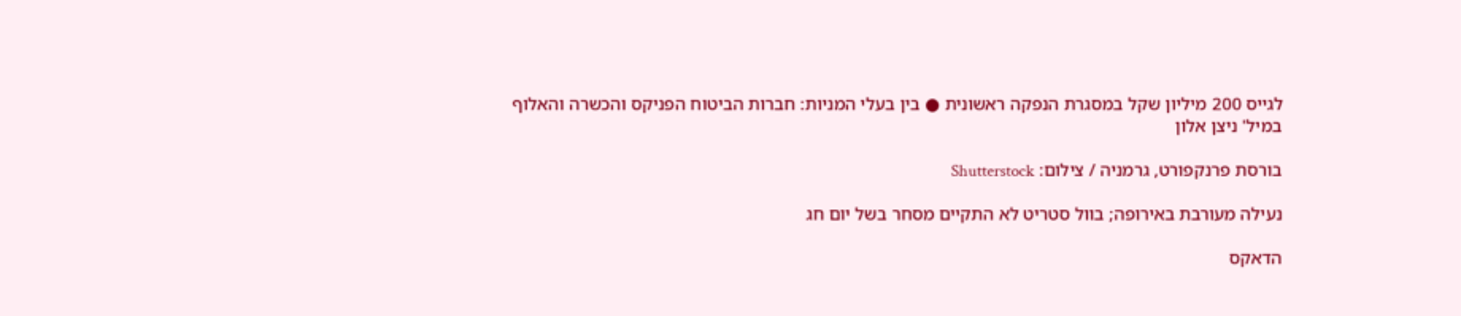לגייס 200 מיליון שקל במסגרת הנפקה ראשונית ● בין בעלי המניות: חברות הביטוח הפניקס והכשרה והאלוף במיל' ניצן אלון

בורסת פרנקפורט, גרמניה / צילום: Shutterstock

נעילה מעורבת באירופה; בוול סטריט לא התקיים מסחר בשל יום חג

הדאקס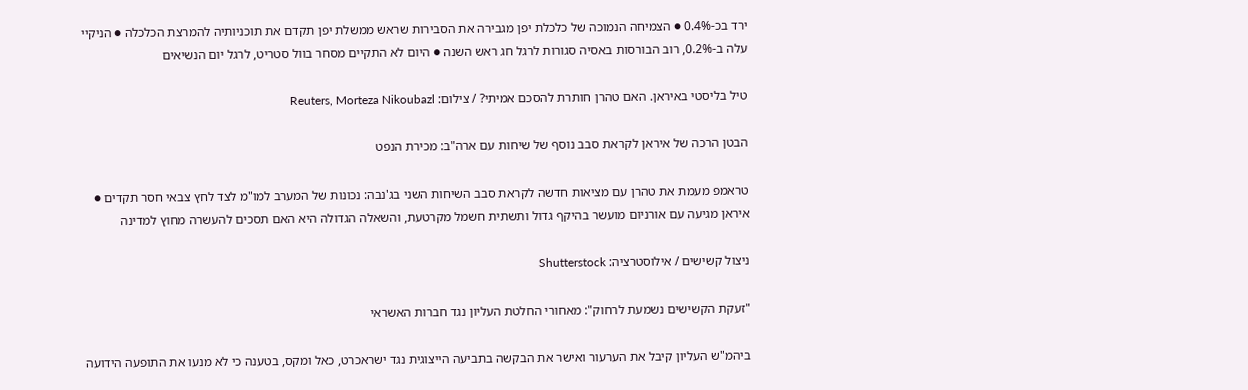ירד בכ-0.4% ● הצמיחה הנמוכה של כלכלת יפן מגבירה את הסבירות שראש ממשלת יפן תקדם את תוכניותיה להמרצת הכלכלה ● הניקיי עלה ב-0.2%, רוב הבורסות באסיה סגורות לרגל חג ראש השנה ● היום לא התקיים מסחר בוול סטריט, לרגל יום הנשיאים

טיל בליסטי באיראן. האם טהרן חותרת להסכם אמיתי? / צילום: Reuters, Morteza Nikoubazl

הבטן הרכה של איראן לקראת סבב נוסף של שיחות עם ארה"ב: מכירת הנפט

טראמפ מעמת את טהרן עם מציאות חדשה לקראת סבב השיחות השני בג'נבה: נכונות של המערב למו"מ לצד לחץ צבאי חסר תקדים ● איראן מגיעה עם אורניום מועשר בהיקף גדול ותשתית חשמל מקרטעת, והשאלה הגדולה היא האם תסכים להעשרה מחוץ למדינה

ניצול קשישים / אילוסטרציה: Shutterstock

"זעקת הקשישים נשמעת לרחוק": מאחורי החלטת העליון נגד חברות האשראי

ביהמ"ש העליון קיבל את הערעור ואישר את הבקשה בתביעה הייצוגית נגד ישראכרט, כאל ומקס, בטענה כי לא מנעו את התופעה הידועה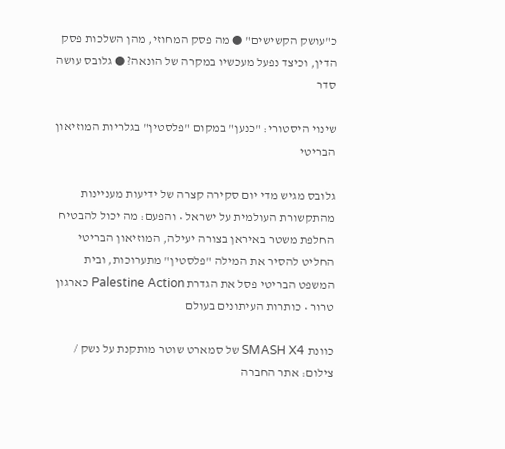כ"עושק הקשישים" ● מה פסק המחוזי, מהן השלכות פסק הדין, וכיצד נפעל מעכשיו במקרה של הונאה? ● גלובס עושה סדר

שינוי היסטורי: "כנען" במקום "פלסטין" בגלריות המוזיאון הבריטי

גלובס מגיש מדי יום סקירה קצרה של ידיעות מעניינות מהתקשורת העולמית על ישראל • והפעם: מה יכול להבטיח החלפת משטר באיראן בצורה יעילה, המוזיאון הבריטי החליט להסיר את המילה "פלסטין" מתערוכות, ובית המשפט הבריטי פסל את הגדרת Palestine Action כארגון טרור • כותרות העיתונים בעולם

כוונת SMASH X4 של סמארט שוטר מותקנת על נשק / צילום: אתר החברה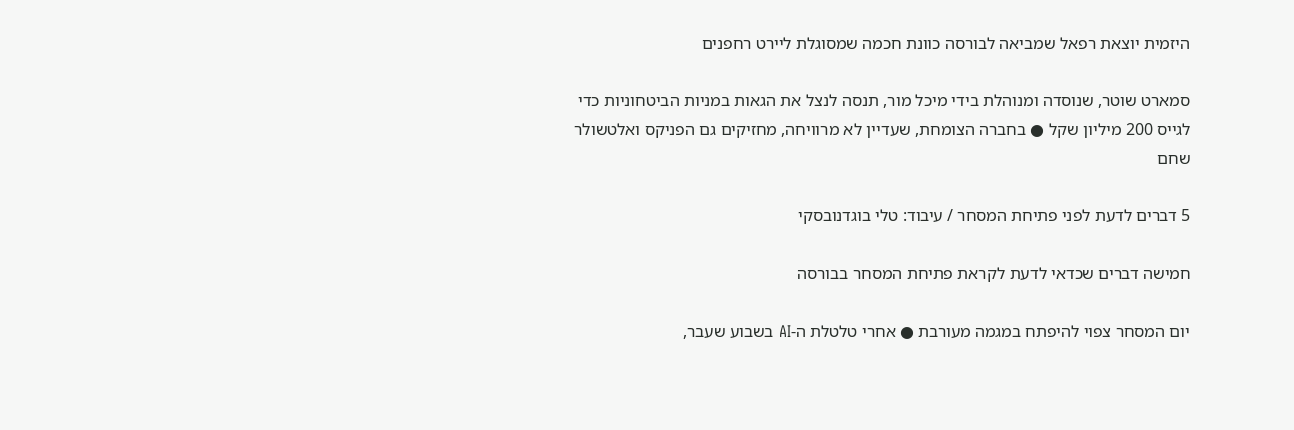היזמית יוצאת רפאל שמביאה לבורסה כוונת חכמה שמסוגלת ליירט רחפנים

סמארט שוטר, שנוסדה ומנוהלת בידי מיכל מור, תנסה לנצל את הגאות במניות הביטחוניות כדי לגייס 200 מיליון שקל ● בחברה הצומחת, שעדיין לא מרוויחה, מחזיקים גם הפניקס ואלטשולר שחם

5 דברים לדעת לפני פתיחת המסחר / עיבוד: טלי בוגדנובסקי

חמישה דברים שכדאי לדעת לקראת פתיחת המסחר בבורסה

יום המסחר צפוי להיפתח במגמה מעורבת ● אחרי טלטלת ה-AI בשבוע שעבר,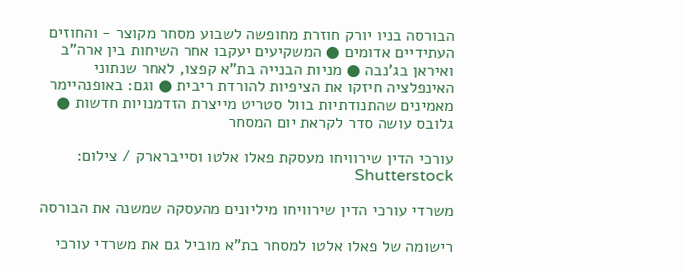הבורסה בניו יורק חוזרת מחופשה לשבוע מסחר מקוצר - והחוזים העתידיים אדומים ● המשקיעים יעקבו אחר השיחות בין ארה"ב ואיראן בג'נבה ● מניות הבנייה בת"א קפצו, לאחר שנתוני האינפלציה חיזקו את הציפיות להורדת ריבית ● וגם: באופנהיימר מאמינים שהתנודתיות בוול סטריט מייצרת הזדמנויות חדשות ● גלובס עושה סדר לקראת יום המסחר

עורכי הדין שירוויחו מעסקת פאלו אלטו וסייברארק / צילום: Shutterstock

משרדי עורכי הדין שירוויחו מיליונים מהעסקה שמשנה את הבורסה

רישומה של פאלו אלטו למסחר בת"א מוביל גם את משרדי עורכי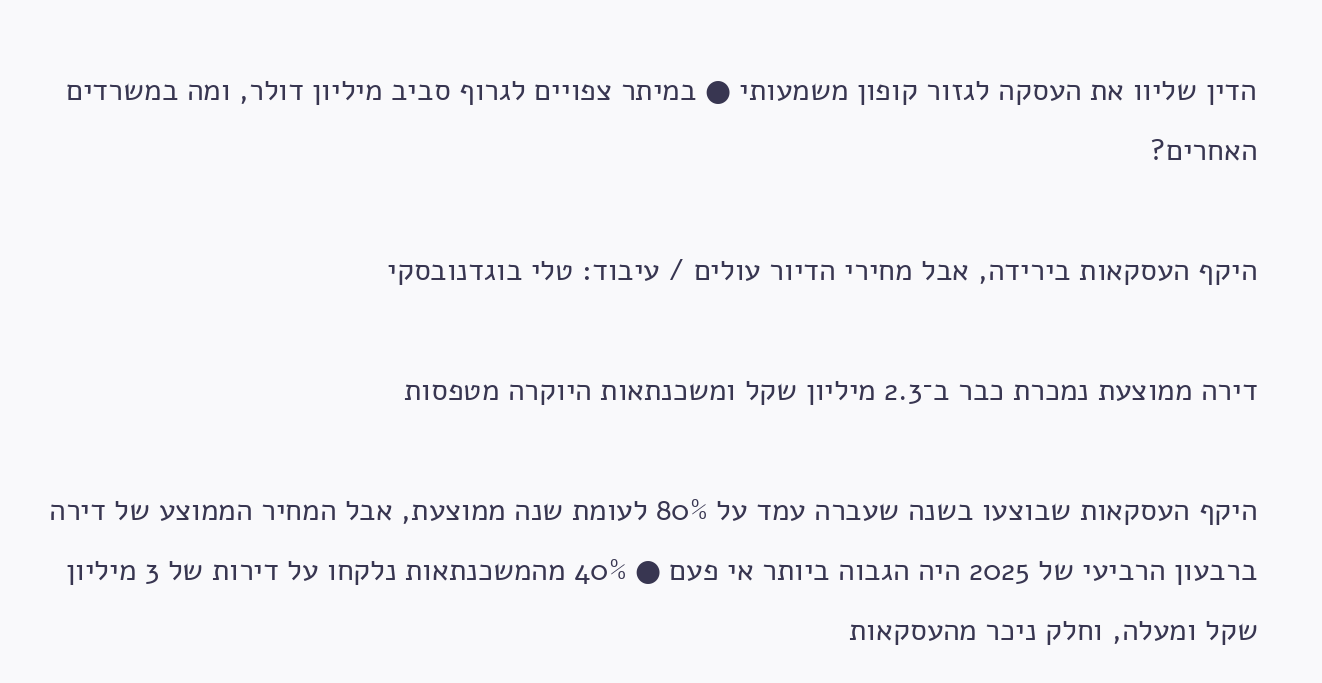הדין שליוו את העסקה לגזור קופון משמעותי ● במיתר צפויים לגרוף סביב מיליון דולר, ומה במשרדים האחרים?

היקף העסקאות בירידה, אבל מחירי הדיור עולים / עיבוד: טלי בוגדנובסקי

דירה ממוצעת נמכרת כבר ב־2.3 מיליון שקל ומשכנתאות היוקרה מטפסות

היקף העסקאות שבוצעו בשנה שעברה עמד על 80% לעומת שנה ממוצעת, אבל המחיר הממוצע של דירה ברבעון הרביעי של 2025 היה הגבוה ביותר אי פעם ● 40% מהמשכנתאות נלקחו על דירות של 3 מיליון שקל ומעלה, וחלק ניכר מהעסקאות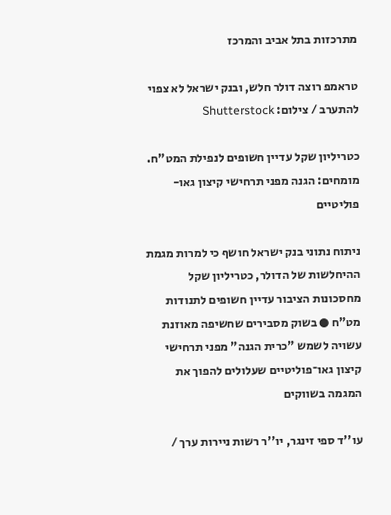מתרכזות בתל אביב והמרכז

טראמפ רוצה דולר חלש, ובנק ישראל לא צפוי להתערב / צילום: Shutterstock

כטריליון שקל עדיין חשופים לנפילת המט"ח. מומחים: הגנה מפני תרחישי קיצון גאו-פוליטיים

ניתוח נתוני בנק ישראל חושף כי למרות מגמת ההיחלשות של הדולר, כטריליון שקל מחסכונות הציבור עדיין חשופים לתנודות מט"ח ● בשוק מסבירים שחשיפה מאוזנת עשויה לשמש "כרית הגנה" מפני תרחישי קיצון גאו־פוליטיים שעלולים להפוך את המגמה בשווקים

עו''ד ספי זינגר, יו''ר רשות ניירות ערך /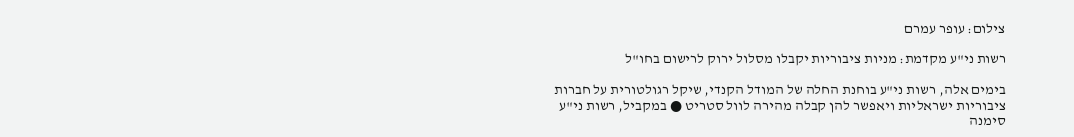צילום: עופר עמרם

רשות ני"ע מקדמת: מניות ציבוריות יקבלו מסלול ירוק לרישום בחו"ל

בימים אלה, רשות ני"ע בוחנת החלה של המודל הקנדי, שיקל רגולטורית על חברות ציבוריות ישראליות ויאפשר להן קבלה מהירה לוול סטריט ● במקביל, רשות ני"ע סימנה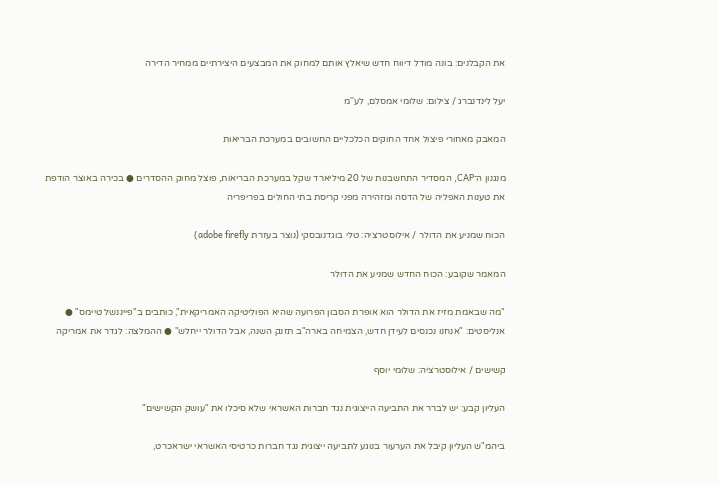את הקבלנים: בונה מודל דיווח חדש שיאלץ אותם למחוק את המבצעים היצירתיים ממחיר הדירה

יעל לינדנברג / צילום: שלומי אמסלם, לע''מ

המאבק מאחורי פיצול אחד החוקים הכלכליים החשובים במערכת הבריאות

מנגנון ה־CAP, המסדיר התחשבנות של 20 מיליארד שקל במערכת הבריאות, פוצל מחוק ההסדרים ● בכירה באוצר הודפת את טענות האפליה של הדסה ומזהירה מפני קריסת בתי החולים בפריפריה

הכוח שמניע את הדולר / אילוסטרציה: טלי בוגדנובסקי (נוצר בעזרת adobe firefly)

המאמר שקובע: הכוח החדש שמניע את הדולר

"מה שבאמת מזיז את הדולר הוא אופרת הסבון הפרועה שהיא הפוליטיקה האמריקאית", כותבים ב"פייננשל טיימס" ● אנליסטים: "אנחנו נכנסים לעידן חדש, הצמיחה בארה"ב תזנק השנה, אבל הדולר ייחלש" ● ההמלצה: לגדר את אמריקה

קשישים / אילוסטרציה: שלומי יוסף

העליון קבע: יש לברר את התביעה הייצוגית נגד חברות האשראי שלא סיכלו את "עושק הקשישים"

ביהמ"ש העליון קיבל את הערעור בנוגע לתביעה ייצוגית נגד חברות כרטיסי האשראי ישראכרט,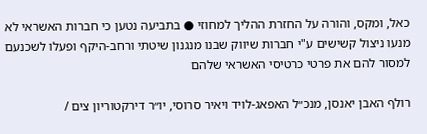כאל, ומקס, והורה על החזרת ההליך למחוזי ● בתביעה נטען כי חברות האשראי לא מנעו ניצול קשישים ע"י חברות שיווק שבנו מנגנון שיטתי ורחב-היקף ופעלו לשכנעם למסור להם את פרטי כרטיסי האשראי שלהם

רולף האבן יאנסן, מנכ״ל האפאג-לויד ויאיר סרוסי, יו״ר דירקטוריון צים /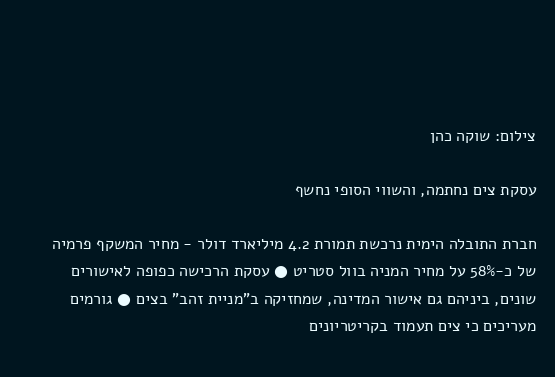צילום: שוקה כהן

עסקת צים נחתמה, והשווי הסופי נחשף

חברת התובלה הימית נרכשת תמורת 4.2 מיליארד דולר - מחיר המשקף פרמיה של כ-58% על מחיר המניה בוול סטריט ● עסקת הרכישה כפופה לאישורים שונים, ביניהם גם אישור המדינה, שמחזיקה ב"מניית זהב" בצים ● גורמים מעריכים כי צים תעמוד בקריטריונים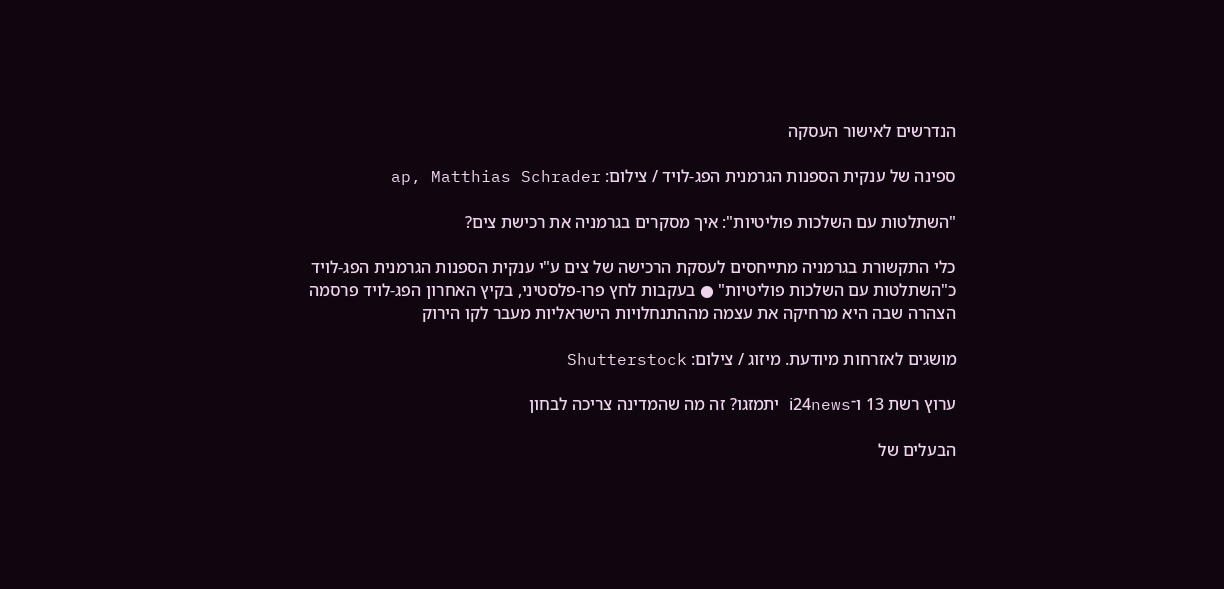הנדרשים לאישור העסקה

ספינה של ענקית הספנות הגרמנית הפג-לויד / צילום: ap, Matthias Schrader

"השתלטות עם השלכות פוליטיות": איך מסקרים בגרמניה את רכישת צים?

כלי התקשורת בגרמניה מתייחסים לעסקת הרכישה של צים ע"י ענקית הספנות הגרמנית הפג-לויד כ"השתלטות עם השלכות פוליטיות" ● בעקבות לחץ פרו-פלסטיני, בקיץ האחרון הפג-לויד פרסמה הצהרה שבה היא מרחיקה את עצמה מההתנחלויות הישראליות מעבר לקו הירוק

מושגים לאזרחות מיודעת. מיזוג / צילום: Shutterstock

ערוץ רשת 13 ו־i24news יתמזגו? זה מה שהמדינה צריכה לבחון

הבעלים של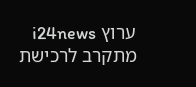ערוץ i24news מתקרב לרכישת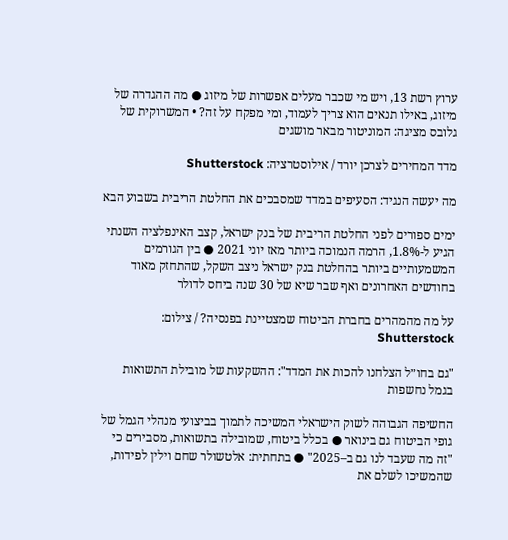ערוץ רשת 13, ויש מי שכבר מעלים אפשרות של מיזוג ● מה ההגדרה של מיזוג, באילו תנאים הוא צריך לעמוד, ומי מפקח על זה? • המשרוקית של גלובס מציגה: המוניטור מבאר מושגים

מדד המחירים לצרכן יורד / אילוסטרציה: Shutterstock

מה יעשה הנגיד: הסעיפים במדד שמסבכים את החלטת הריבית בשבוע הבא

ימים ספורים לפני החלטת הריבית של בנק ישראל, קצב האינפלציה השנתי הגיע ל-1.8%, הרמה הנמוכה ביותר מאז יוני 2021 ● בין הגורמים המשמעותיים ביותר בהחלטת בנק ישראל ניצב השקל, שהתחזק מאוד בחודשים האחרונים ואף שבר שיא של 30 שנה ביחס לדולר

על מה מהמהרים בחברת הביטוח שמצטיינת בפנסיה? / צילום: Shutterstock

"גם בחו״ל הצלחנו להכות את המדד": ההשקעות של מובילת התשואות בגמל נחשפות

החשיפה הגבוהה לשוק הישראלי המשיכה לתמוך בביצועי מנהלי הגמל של גופי הביטוח גם בינואר ● בכלל ביטוח, שמובילה בתשואות, מסבירים כי "זה מה שעבד לנו גם ב–2025" ● בתחתית: אלטשולר שחם וילין לפידות, שהמשיכו לשלם את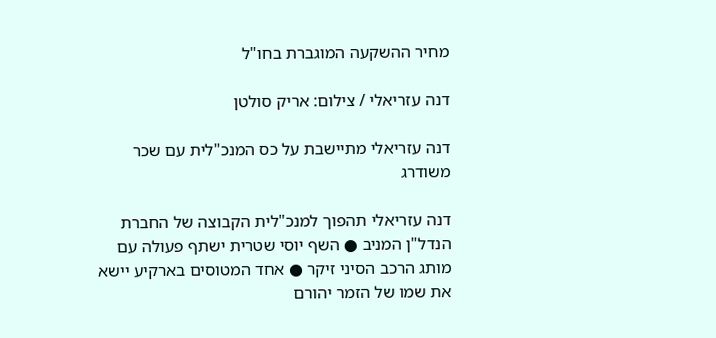מחיר ההשקעה המוגברת בחו"ל

דנה עזריאלי / צילום: אריק סולטן

דנה עזריאלי מתיישבת על כס המנכ"לית עם שכר משודרג

דנה עזריאלי תהפוך למנכ"לית הקבוצה של החברת הנדל"ן המניב ● השף יוסי שטרית ישתף פעולה עם מותג הרכב הסיני זיקר ● אחד המטוסים בארקיע יישא את שמו של הזמר יהורם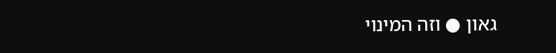גאון ● וזה המינוי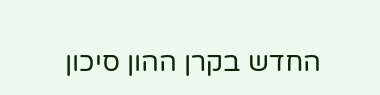החדש בקרן ההון סיכון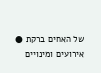של האחים ברקת ● אירועים ומינויים